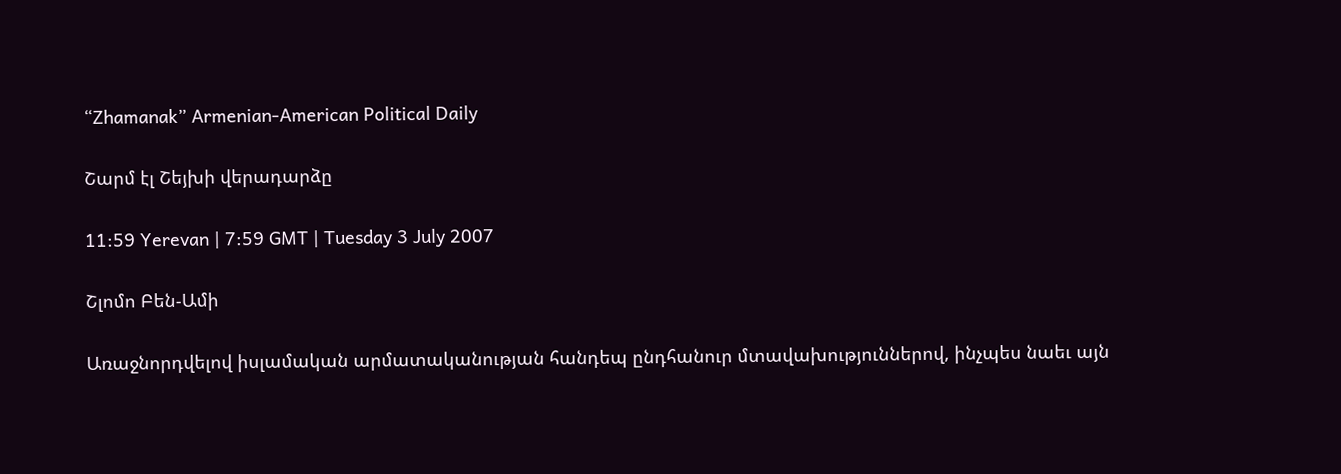“Zhamanak” Armenian-American Political Daily

Շարմ էլ Շեյխի վերադարձը

11:59 Yerevan | 7:59 GMT | Tuesday 3 July 2007

Շլոմո Բեն-Ամի

Առաջնորդվելով իսլամական արմատականության հանդեպ ընդհանուր մտավախություններով, ինչպես նաեւ այն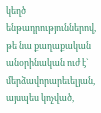կեղծ ենթադրություններով, թե նա քաղաքական անօրինական ուժ է` մերձավորարեւելյան, այսպես կոչված,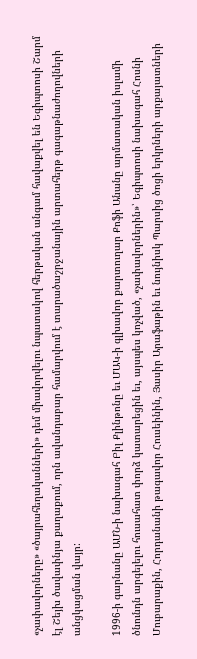«չափավորները» «ծայրահեղականների» դեմ միավորվելու նպատակով հերթական անգամ հավաքվել են Եգիպտոսի Շարմ էլ Շեյխ ծավափնյա քաղաքում, որն ավանդաբար համարվում է տարածաշրջանային արտահերթ գագաթնաժողովների անցկացման վայր:

1996-ի գարնանը ԱՄՆ-ի նախագահ Բիլ Քլինթոնը եւ ՄԱԿ-ի գլխավոր քարտուղար Քոֆի Անանը արմատական իսլամի ծնունդն արգելելու հուսահատ փորձ կատարեցին եւ, այսպես կոչված, «չափավորներին»՝ Եգիպտոսի նախագահ Հոսնի Մուբարաքին, Հորդանանի թագավոր Հուսեինին, Յասիր Արաֆաթին եւ նույնիսկ Պարսից ծոցի երկրների արքայատների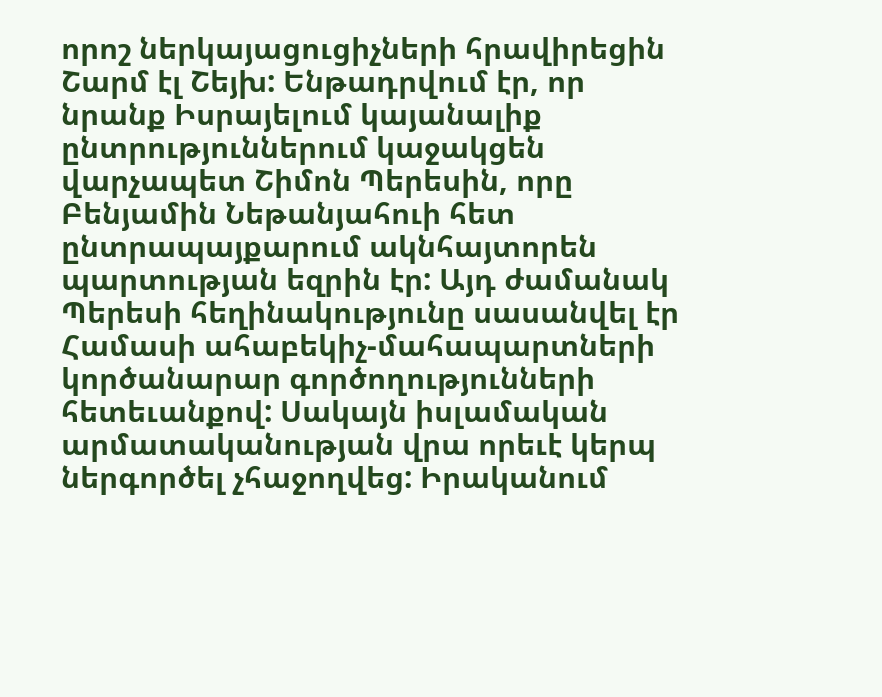որոշ ներկայացուցիչների հրավիրեցին Շարմ էլ Շեյխ: Ենթադրվում էր, որ նրանք Իսրայելում կայանալիք ընտրություններում կաջակցեն վարչապետ Շիմոն Պերեսին, որը Բենյամին Նեթանյահուի հետ ընտրապայքարում ակնհայտորեն պարտության եզրին էր: Այդ ժամանակ Պերեսի հեղինակությունը սասանվել էր Համասի ահաբեկիչ-մահապարտների կործանարար գործողությունների հետեւանքով: Սակայն իսլամական արմատականության վրա որեւէ կերպ ներգործել չհաջողվեց: Իրականում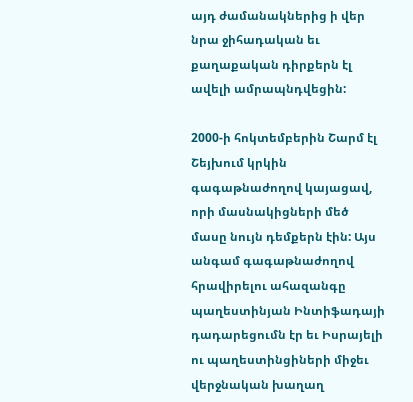այդ ժամանակներից ի վեր նրա ջիհադական եւ քաղաքական դիրքերն էլ ավելի ամրապնդվեցին:

2000-ի հոկտեմբերին Շարմ էլ Շեյխում կրկին գագաթնաժողով կայացավ, որի մասնակիցների մեծ մասը նույն դեմքերն էին: Այս անգամ գագաթնաժողով հրավիրելու ահազանգը պաղեստինյան Ինտիֆադայի դադարեցումն էր եւ Իսրայելի ու պաղեստինցիների միջեւ վերջնական խաղաղ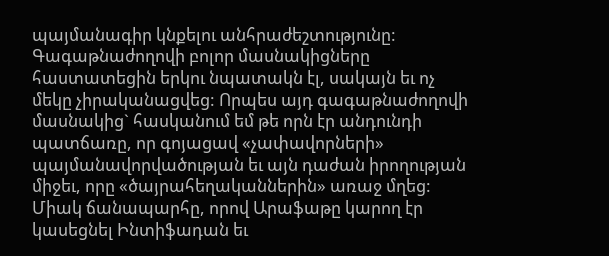պայմանագիր կնքելու անհրաժեշտությունը: Գագաթնաժողովի բոլոր մասնակիցները հաստատեցին երկու նպատակն էլ, սակայն եւ ոչ մեկը չիրականացվեց: Որպես այդ գագաթնաժողովի մասնակից` հասկանում եմ թե որն էր անդունդի պատճառը, որ գոյացավ «չափավորների» պայմանավորվածության եւ այն դաժան իրողության միջեւ, որը «ծայրահեղականներին» առաջ մղեց: Միակ ճանապարհը, որով Արաֆաթը կարող էր կասեցնել Ինտիֆադան եւ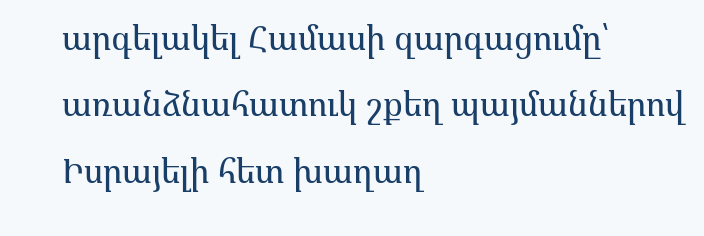արգելակել Համասի զարգացումը՝ առանձնահատուկ շքեղ պայմաններով Իսրայելի հետ խաղաղ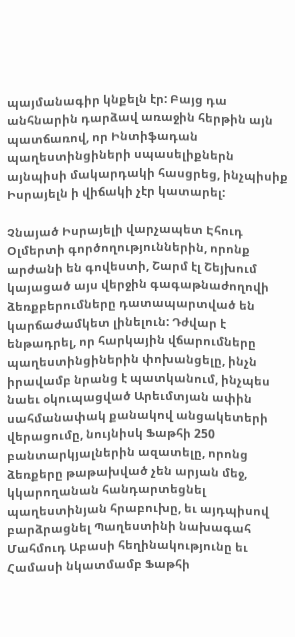պայմանագիր կնքելն էր: Բայց դա անհնարին դարձավ առաջին հերթին այն պատճառով, որ Ինտիֆադան պաղեստինցիների սպասելիքներն այնպիսի մակարդակի հասցրեց, ինչպիսիք Իսրայելն ի վիճակի չէր կատարել:

Չնայած Իսրայելի վարչապետ Էհուդ Օլմերտի գործողություններին, որոնք արժանի են գովեստի, Շարմ էլ Շեյխում կայացած այս վերջին գագաթնաժողովի ձեռքբերումները դատապարտված են կարճաժամկետ լինելուն: Դժվար է ենթադրել, որ հարկային վճարումները պաղեստինցիներին փոխանցելը, ինչն իրավամբ նրանց է պատկանում, ինչպես նաեւ օկուպացված Արեւմտյան ափին սահմանափակ քանակով անցակետերի վերացումը, նույնիսկ Ֆաթհի 250 բանտարկյալներին ազատելը, որոնց ձեռքերը թաթախված չեն արյան մեջ, կկարողանան հանդարտեցնել պաղեստինյան հրաբուխը, եւ այդպիսով բարձրացնել Պաղեստինի նախագահ Մահմուդ Աբասի հեղինակությունը եւ Համասի նկատմամբ Ֆաթհի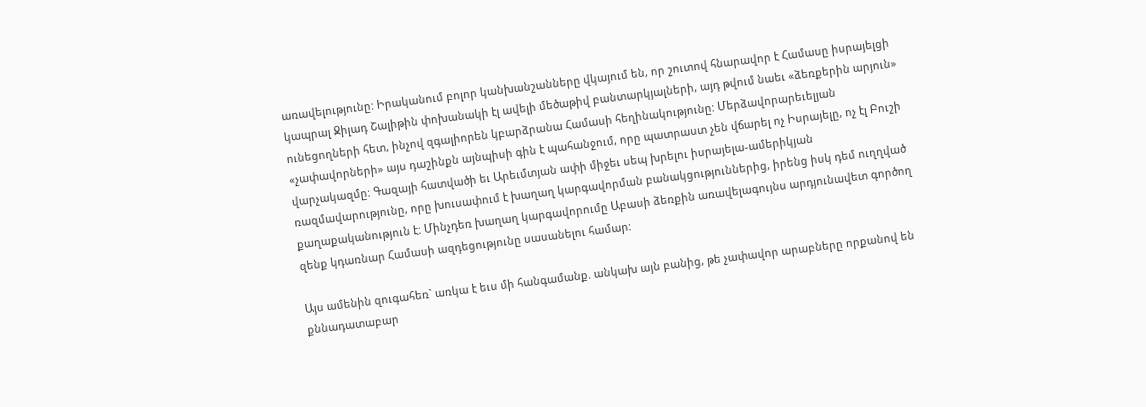առավելությունը: Իրականում բոլոր կանխանշանները վկայում են, որ շուտով հնարավոր է Համասը իսրայելցի կապրալ Ջիլադ Շալիթին փոխանակի էլ ավելի մեծաթիվ բանտարկյալների, այդ թվում նաեւ «ձեռքերին արյուն» ունեցողների հետ, ինչով զգալիորեն կբարձրանա Համասի հեղինակությունը: Մերձավորարեւելյան «չափավորների» այս դաշինքն այնպիսի գին է պահանջում, որը պատրաստ չեն վճարել ոչ Իսրայելը, ոչ էլ Բուշի վարչակազմը: Գազայի հատվածի եւ Արեւմտյան ափի միջեւ սեպ խրելու իսրայելա-ամերիկյան ռազմավարությունը, որը խուսափում է խաղաղ կարգավորման բանակցություններից, իրենց իսկ դեմ ուղղված քաղաքականություն է: Մինչդեռ խաղաղ կարգավորումը Աբասի ձեռքին առավելագույնս արդյունավետ գործող զենք կդառնար Համասի ազդեցությունը սասանելու համար:

Այս ամենին զուգահեռ` առկա է եւս մի հանգամանք. անկախ այն բանից, թե չափավոր արաբները որքանով են քննադատաբար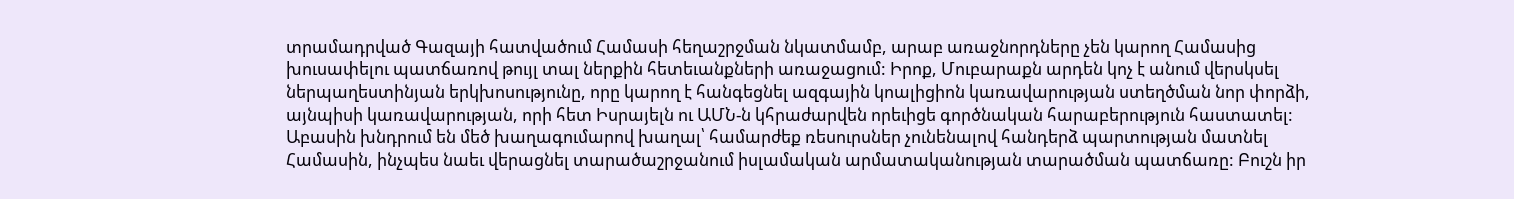տրամադրված Գազայի հատվածում Համասի հեղաշրջման նկատմամբ, արաբ առաջնորդները չեն կարող Համասից խուսափելու պատճառով թույլ տալ ներքին հետեւանքների առաջացում: Իրոք, Մուբարաքն արդեն կոչ է անում վերսկսել ներպաղեստինյան երկխոսությունը, որը կարող է հանգեցնել ազգային կոալիցիոն կառավարության ստեղծման նոր փորձի, այնպիսի կառավարության, որի հետ Իսրայելն ու ԱՄՆ-ն կհրաժարվեն որեւիցե գործնական հարաբերություն հաստատել: Աբասին խնդրում են մեծ խաղագումարով խաղալ՝ համարժեք ռեսուրսներ չունենալով հանդերձ պարտության մատնել Համասին, ինչպես նաեւ վերացնել տարածաշրջանում իսլամական արմատականության տարածման պատճառը: Բուշն իր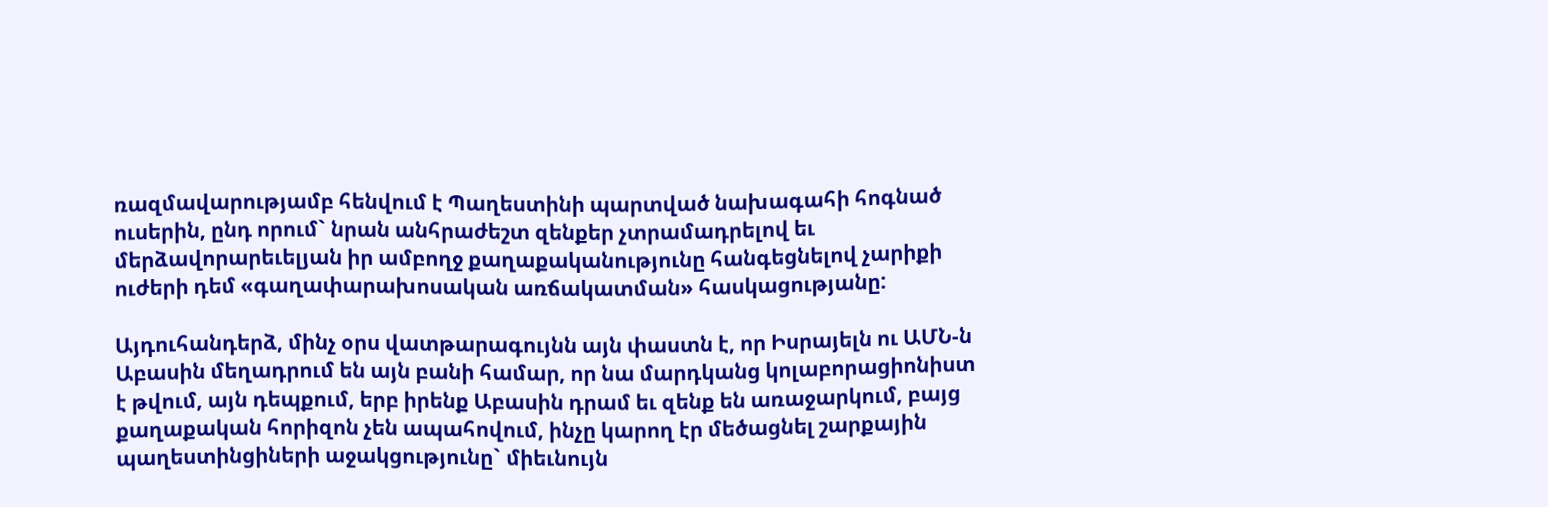ռազմավարությամբ հենվում է Պաղեստինի պարտված նախագահի հոգնած ուսերին, ընդ որում` նրան անհրաժեշտ զենքեր չտրամադրելով եւ մերձավորարեւելյան իր ամբողջ քաղաքականությունը հանգեցնելով չարիքի ուժերի դեմ «գաղափարախոսական առճակատման» հասկացությանը:

Այդուհանդերձ, մինչ օրս վատթարագույնն այն փաստն է, որ Իսրայելն ու ԱՄՆ-ն Աբասին մեղադրում են այն բանի համար, որ նա մարդկանց կոլաբորացիոնիստ է թվում, այն դեպքում, երբ իրենք Աբասին դրամ եւ զենք են առաջարկում, բայց քաղաքական հորիզոն չեն ապահովում, ինչը կարող էր մեծացնել շարքային պաղեստինցիների աջակցությունը` միեւնույն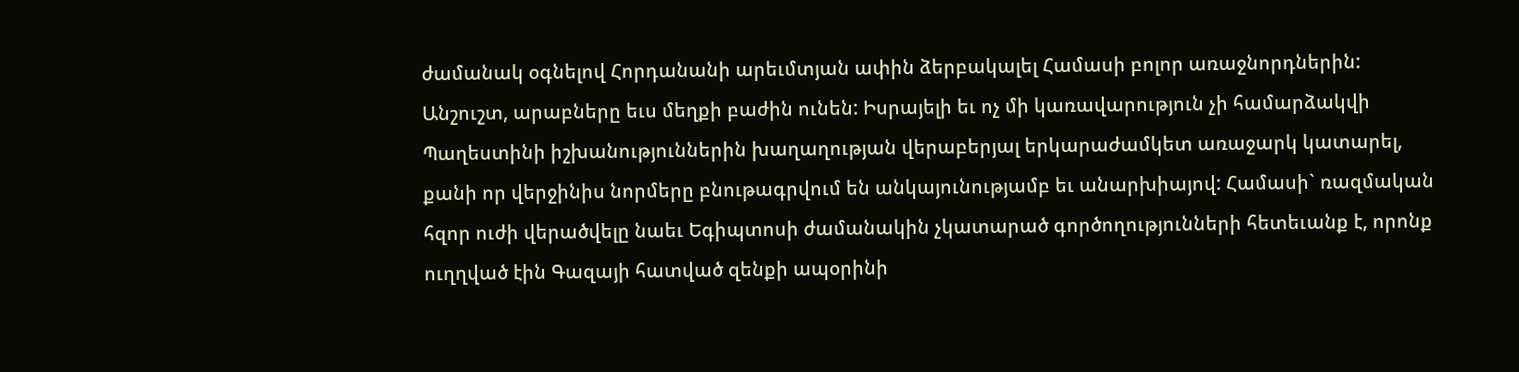ժամանակ օգնելով Հորդանանի արեւմտյան ափին ձերբակալել Համասի բոլոր առաջնորդներին: Անշուշտ, արաբները եւս մեղքի բաժին ունեն: Իսրայելի եւ ոչ մի կառավարություն չի համարձակվի Պաղեստինի իշխանություններին խաղաղության վերաբերյալ երկարաժամկետ առաջարկ կատարել, քանի որ վերջինիս նորմերը բնութագրվում են անկայունությամբ եւ անարխիայով: Համասի` ռազմական հզոր ուժի վերածվելը նաեւ Եգիպտոսի ժամանակին չկատարած գործողությունների հետեւանք է, որոնք ուղղված էին Գազայի հատված զենքի ապօրինի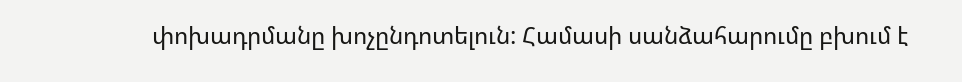փոխադրմանը խոչընդոտելուն: Համասի սանձահարումը բխում է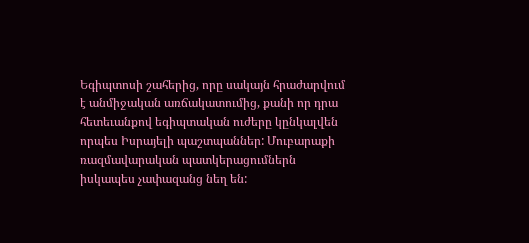Եգիպտոսի շահերից, որը սակայն հրաժարվում է անմիջական առճակատումից, քանի որ դրա հետեւանքով եգիպտական ուժերը կընկալվեն որպես Իսրայելի պաշտպաններ: Մուբարաքի ռազմավարական պատկերացումներն իսկապես չափազանց նեղ են: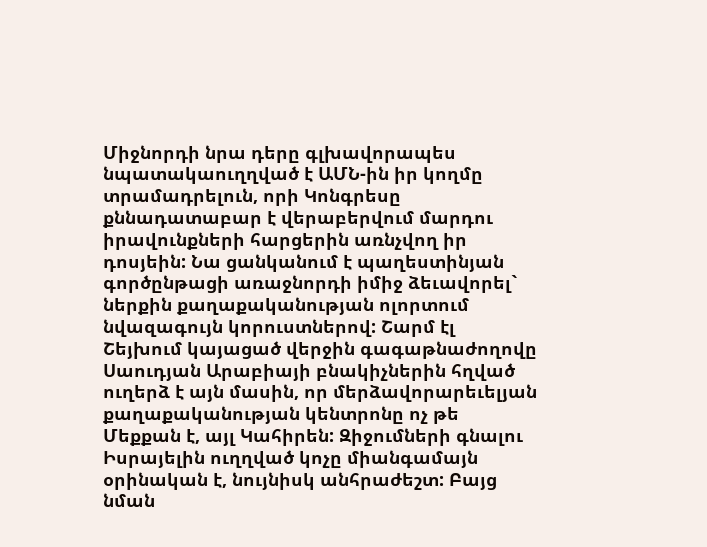Միջնորդի նրա դերը գլխավորապես նպատակաուղղված է ԱՄՆ-ին իր կողմը տրամադրելուն, որի Կոնգրեսը քննադատաբար է վերաբերվում մարդու իրավունքների հարցերին առնչվող իր դոսյեին: Նա ցանկանում է պաղեստինյան գործընթացի առաջնորդի իմիջ ձեւավորել` ներքին քաղաքականության ոլորտում նվազագույն կորուստներով: Շարմ էլ Շեյխում կայացած վերջին գագաթնաժողովը Սաուդյան Արաբիայի բնակիչներին հղված ուղերձ է այն մասին, որ մերձավորարեւելյան քաղաքականության կենտրոնը ոչ թե Մեքքան է, այլ Կահիրեն: Զիջումների գնալու Իսրայելին ուղղված կոչը միանգամայն օրինական է, նույնիսկ անհրաժեշտ: Բայց նման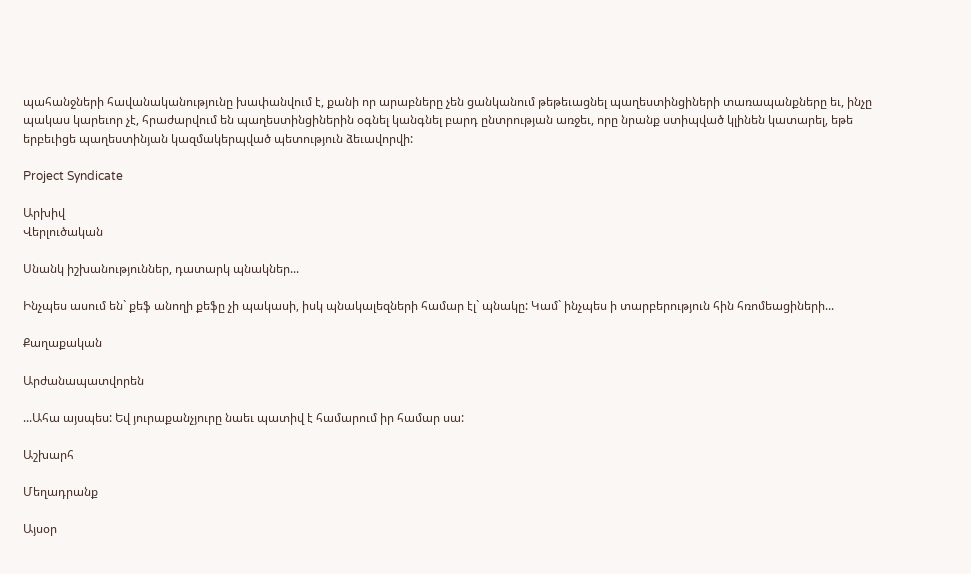պահանջների հավանականությունը խափանվում է, քանի որ արաբները չեն ցանկանում թեթեւացնել պաղեստինցիների տառապանքները եւ, ինչը պակաս կարեւոր չէ, հրաժարվում են պաղեստինցիներին օգնել կանգնել բարդ ընտրության առջեւ, որը նրանք ստիպված կլինեն կատարել, եթե երբեւիցե պաղեստինյան կազմակերպված պետություն ձեւավորվի:

Project Syndicate

Արխիվ
Վերլուծական

Սնանկ իշխանություններ, դատարկ պնակներ...

Ինչպես ասում են` քեֆ անողի քեֆը չի պակասի, իսկ պնակալեզների համար էլ` պնակը: Կամ` ինչպես ի տարբերություն հին հռոմեացիների...

Քաղաքական

Արժանապատվորեն

...Ահա այսպես: Եվ յուրաքանչյուրը նաեւ պատիվ է համարում իր համար սա:

Աշխարհ

Մեղադրանք

Այսօր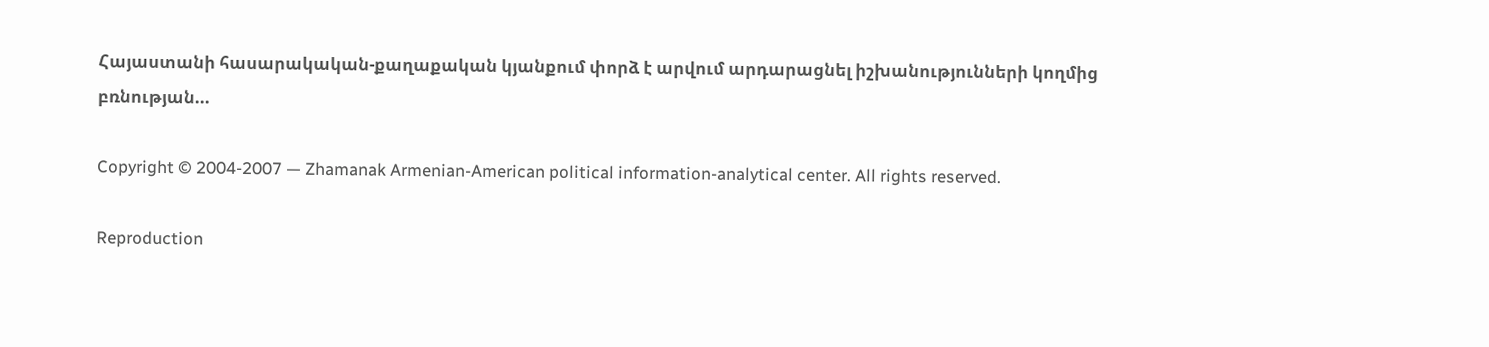Հայաստանի հասարակական-քաղաքական կյանքում փորձ է արվում արդարացնել իշխանությունների կողմից բռնության...

Copyright © 2004-2007 — Zhamanak Armenian-American political information-analytical center. All rights reserved.

Reproduction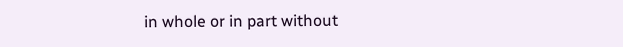in whole or in part without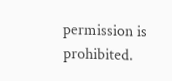permission is prohibited.